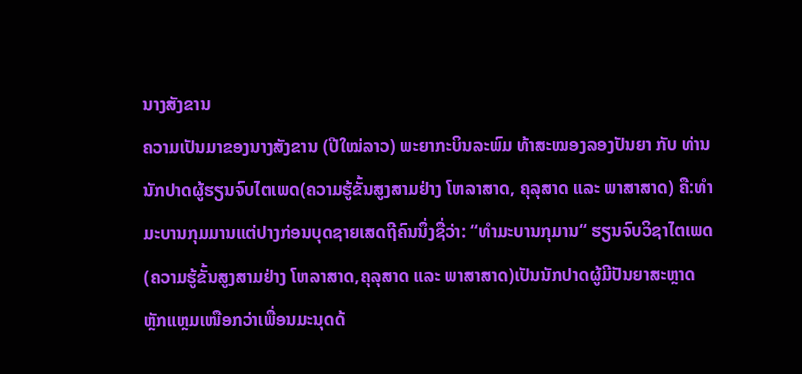ນາງສັງຂານ
ຄວາມເປັນມາຂອງນາງສັງຂານ (ປີໃໝ່ລາວ) ພະຍາກະບິນລະພົມ ທ້າສະໝອງລອງປັນຍາ ກັບ ທ່ານນັກປາດຜູ້ຮຽນຈົບໄຕເພດ(ຄວາມຮູ້ຂັ້ນສູງສາມຢ່າງ ໂຫລາສາດ, ຄຸລຸສາດ ແລະ ພາສາສາດ) ຄື:ທຳມະບານກຸມມານແຕ່ປາງກ່ອນບຸດຊາຍເສດຖີຄົນນຶ່ງຊື່ວ່າ: “ທຳມະບານກຸມານ“ ຮຽນຈົບວິຊາໄຕເພດ(ຄວາມຮູ້ຂັ້ນສູງສາມຢ່າງ ໂຫລາສາດ,ຄຸລຸສາດ ແລະ ພາສາສາດ)ເປັນນັກປາດຜູ້ມີປັນຍາສະຫຼາດຫຼັກແຫຼມເໜືອກວ່າເພື່ອນມະນຸດດ້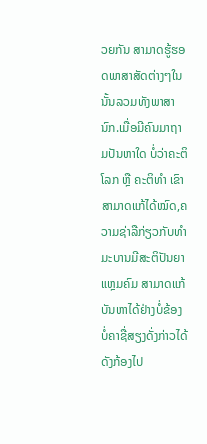ວຍກັນ ສາມາດຮູ້ຮອດພາສາສັດຕ່າງໆໃນນັ້ນລວມທັງພາສານົກ.ເມື່ອມີຄົນມາຖາມປັນຫາໃດ ບໍ່ວ່າຄະຕິໂລກ ຫຼື ຄະຕິທຳ ເຂົາສາມາດແກ້ໄດ້ໝົດ,ຄວາມຊ່າລືກ່ຽວກັບທຳມະບານມີສະຕິປັນຍາແຫຼມຄົມ ສາມາດແກ້ບັນຫາໄດ້ຢ່າງບໍ່ຂ້ອງບໍ່ຄາຊື່ສຽງດັ່ງກ່າວໄດ້ດັງກ້ອງໄປ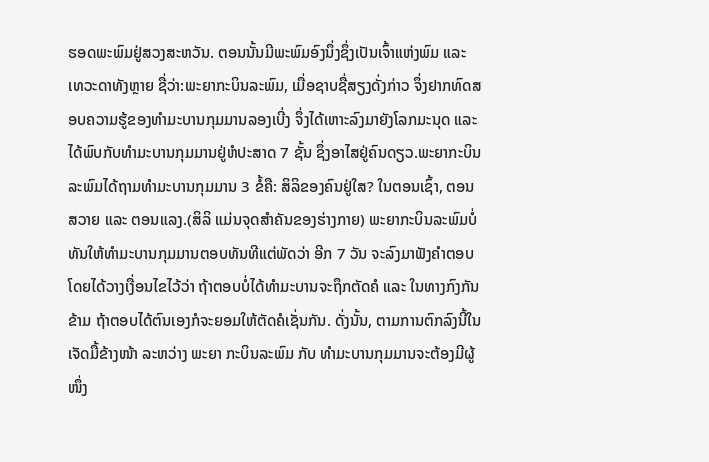ຮອດພະພົມຢູ່ສວງສະຫວັນ. ຕອນນັ້ນມີພະພົມອົງນຶ່ງຊຶ່ງເປັນເຈົ້າແຫ່ງພົມ ແລະ ເທວະດາທັງຫຼາຍ ຊື່ວ່າ:ພະຍາກະບິນລະພົມ, ເມື່ອຊາບຊື່ສຽງດັ່ງກ່າວ ຈຶ່ງຢາກທົດສອບຄວາມຮູ້ຂອງທຳມະບານກຸມມານລອງເບີ່ງ ຈຶ່ງໄດ້ເຫາະລົງມາຍັງໂລກມະນຸດ ແລະ ໄດ້ພົບກັບທຳມະບານກຸມມານຢູ່ຫໍປະສາດ 7 ຊັ້ນ ຊຶ່ງອາໄສຢູ່ຄົນດຽວ.ພະຍາກະບິນລະພົມໄດ້ຖາມທຳມະບານກຸມມານ 3 ຂໍ້ຄື: ສິລິຂອງຄົນຢູ່ໃສ? ໃນຕອນເຊົ້າ, ຕອນສວາຍ ແລະ ຕອນແລງ.(ສິລິ ແມ່ນຈຸດສຳຄັນຂອງຮ່າງກາຍ) ພະຍາກະບິນລະພົມບໍ່ທັນໃຫ້ທຳມະບານກຸມມານຕອບທັນທີແຕ່ພັດວ່າ ອີກ 7 ວັນ ຈະລົງມາຟັງຄຳຕອບ ໂດຍໄດ້ວາງເງື່ອນໄຂໄວ້ວ່າ ຖ້າຕອບບໍ່ໄດ້ທຳມະບານຈະຖຶກຕັດຄໍ ແລະ ໃນທາງກົງກັນຂ້າມ ຖ້າຕອບໄດ້ຕົນເອງກໍຈະຍອມໃຫ້ຕັດຄໍເຊັ່ນກັນ. ດັ່ງນັ້ນ, ຕາມການຕົກລົງນີ້ໃນເຈັດມື້ຂ້າງໜ້າ ລະຫວ່າງ ພະຍາ ກະບິນລະພົມ ກັບ ທຳມະບານກຸມມານຈະຕ້ອງມີຜູ້ໜຶ່ງ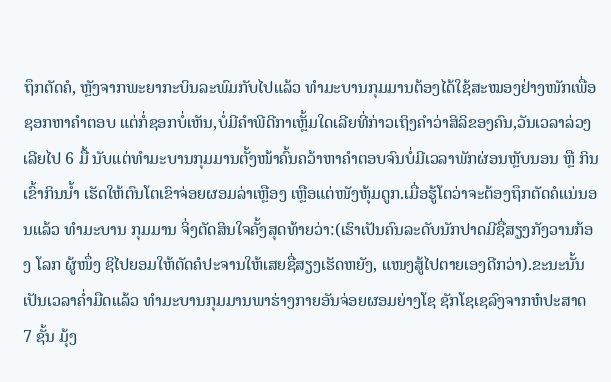ຖຶກຕັດຄໍ, ຫຼັງຈາກພະຍາກະບິນລະພົມກັບໄປແລ້ວ ທຳມະບານກຸມມານຕ້ອງໄດ້ໃຊ້ສະໝອງຢ່າງໜັກເພື່ອຊອກຫາຄຳຕອບ ແຕ່ກໍ່ຊອກບໍ່ເຫັນ,ບໍ່ມີຄຳພີດີກາເຫຼັ້ມໃດເລີຍທີ່ກ່າວເຖິງຄຳວ່າສິລິຂອງຄົນ,ວັນເວລາລ່ວງເລີຍໄປ 6 ມື້ ນັບແຕ່ທຳມະບານກຸມມານຕັ້ງໜ້າຄົ້ນຄວ້າຫາຄຳຕອບຈົນບໍ່ມີເວລາພັກຜ່ອນຫຼັບນອນ ຫຼື ກິນເຂົ້າກິນນ້ຳ ເຮັດໃຫ້ຕົນໂຕເຂົາຈ່ອຍຜອມລ່າເຫຼືອງ ເຫຼືອແຕ່ໜັງຫຸ້ມດູກ.ເມື່ອຮູ້ໂຕວ່າຈະຕ້ອງຖຶກຕັດຄໍແນ່ນອນແລ້ວ ທຳມະບານ ກຸມມານ ຈິ່ງຕັດສິນໃຈຄັ້ງສຸດທ້າຍວ່າ:(ເຮົາເປັນຄົນລະດັບນັກປາດມີຊື່ສຽງກັງວານກ້ອງ ໂລກ ຜູ້ໜຶ່ງ ຊິໄປຍອມໃຫ້ຕັດຄໍປະຈານໃຫ້ເສຍຊື່ສຽງເຮັດຫຍັງ, ແໜງສູ້ໄປຕາຍເອງດີກວ່າ).ຂະນະນັ້ນເປັນເວລາຄ່ຳມືດແລ້ວ ທຳມະບານກຸມມານພາຮ່າງກາຍອັນຈ່ອຍຜອມຍ່າງໂຊ ຊັກໂຊເຊລົງຈາກຫໍປະສາດ 7 ຊັ້ນ ມຸ້ງ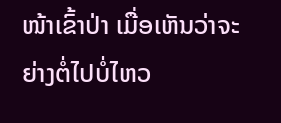ໜ້າເຂົ້າປ່າ ເມື່ອເຫັນວ່າຈະຍ່າງຕໍ່ໄປບໍ່ໄຫວ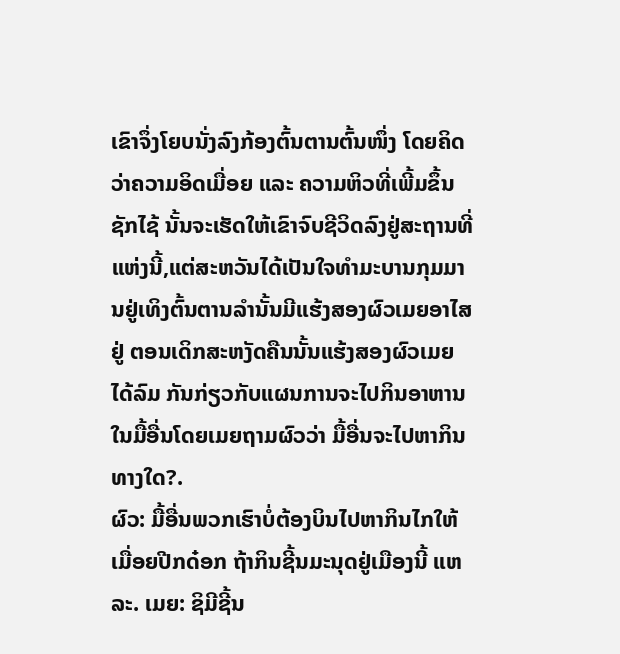ເຂົາຈຶ່ງໂຍບນັ່ງລົງກ້ອງຕົ້ນຕານຕົ້ນໜຶ່ງ ໂດຍຄິດວ່າຄວາມອິດເມື່ອຍ ແລະ ຄວາມຫິວທີ່ເພີ້ມຂຶ້ນຊັກໄຊ້ ນັ້ນຈະເຮັດໃຫ້ເຂົາຈົບຊີວິດລົງຢູ່ສະຖານທີ່ແຫ່ງນີ້,ແຕ່ສະຫວັນໄດ້ເປັນໃຈທຳມະບານກຸມມານຢູ່ເທິງຕົ້ນຕານລຳນັ້ນມີແຮ້ງສອງຜົວເມຍອາໄສຢູ່ ຕອນເດິກສະຫງັດຄືນນັ້ນແຮ້ງສອງຜົວເມຍ ໄດ້ລົມ ກັນກ່ຽວກັບແຜນການຈະໄປກິນອາຫານໃນມື້ອື່ນໂດຍເມຍຖາມຜົວວ່າ ມື້ອື່ນຈະໄປຫາກິນ ທາງໃດ?.
ຜົວ: ມື້ອື່ນພວກເຮົາບໍ່ຕ້ອງບິນໄປຫາກິນໄກໃຫ້ເມື່ອຍປີກດ໋ອກ ຖ້າກິນຊີ້ນມະນຸດຢູ່ເມືອງນີ້ ແຫລະ. ເມຍ: ຊິມີຊີ້ນ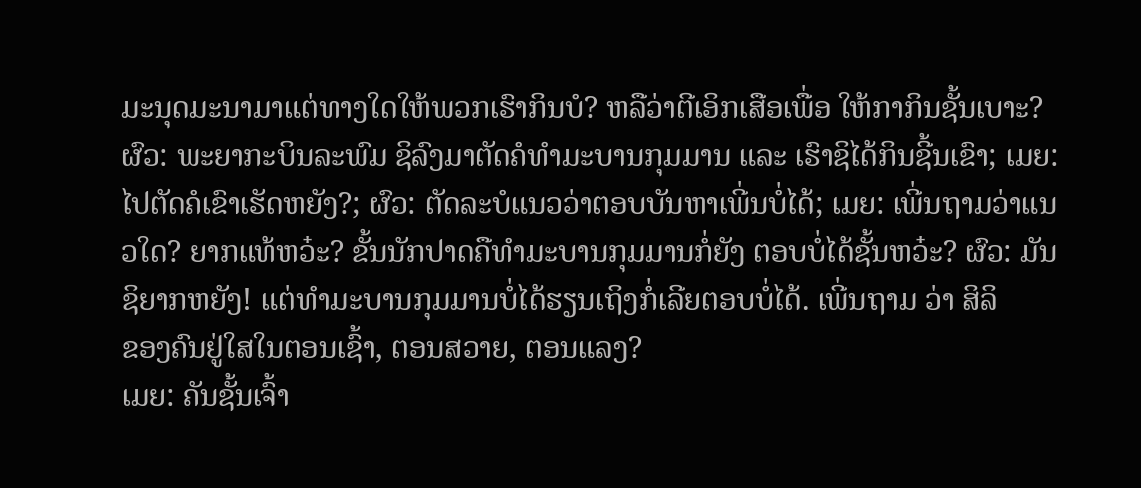ມະນຸດມະນາມາແຕ່ທາງໃດໃຫ້ພວກເຮົາກິນບໍ? ຫລືວ່າຕີເອິກເສືອເພື່ອ ໃຫ້ກາກິນຊັ້ນເບາະ? ຜົວ: ພະຍາກະບິນລະພົມ ຊິລົງມາຕັດຄໍທຳມະບານກຸມມານ ແລະ ເຮົາຊິໄດ້ກິນຊີ້ນເຂົາ; ເມຍ: ໄປຕັດຄໍເຂົາເຮັດຫຍັງ?; ຜົວ: ຕັດລະບໍແນວວ່າຕອບບັນຫາເພີ່ນບໍ່ໄດ້; ເມຍ: ເພີ່ນຖາມວ່າແນວໃດ? ຍາກແທ້ຫວ໋ະ? ຂັ້ນນັກປາດຄືທຳມະບານກຸມມານກໍ່ຍັງ ຕອບບໍ່ໄດ້ຊັ້ນຫວ໋ະ? ຜົວ: ມັນຊິຍາກຫຍັງ! ແຕ່ທຳມະບານກຸມມານບໍ່ໄດ້ຮຽນເຖິງກໍ່ເລີຍຕອບບໍ່ໄດ້. ເພີ່ນຖາມ ວ່າ ສິລິ
ຂອງຄົນຢູ່ໃສໃນຕອນເຊົ້າ, ຕອນສວາຍ, ຕອນແລງ?
ເມຍ: ຄັນຊັ້ນເຈົ້າ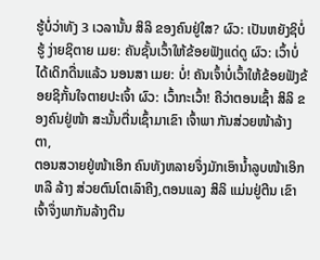ຮູ້ບໍ່ວ່າທັງ 3 ເວລານັ້ນ ສິລິ ຂອງຄົນຢູ່ໃສ? ຜົວ: ເປັນຫຍັງຊິບໍ່ຮູ້ ງ່າຍຊິຕາຍ ເມຍ: ຄັນຊັ້ນເວົ້າໃຫ້ຂ້ອຍຟັງແດ່ດູ ຜົວ: ເວົ້າບໍ່ໄດ້ເດິກດື່ນແລ້ວ ນອນສາ ເມຍ: ບໍ່! ຄັນເຈົ້າບໍ່ເວົ້າໃຫ້ຂ້ອຍຟັງຂ້ອຍຊິກັ້ນໃຈຕາຍປະເຈົ້າ ຜົວ: ເວົ້າກະເວົ້າ! ຄືວ່າຕອນເຊົ້າ ສິລິ ຂອງຄົນຢູ່ໜ້າ ສະນັ້ນຕື່ນເຊົ້າມາເຂົາ ເຈົ້າພາ ກັນສ່ວຍໜ້າລ້າງຕາ,
ຕອນສວາຍຢູ່ໜ້າເອິກ ຄົນທັງຫລາຍຈຶ່ງມັກເອົານ້ຳລູບໜ້າເອິກ ຫລື ລ້າງ ສ່ວຍຕົນໂຕເລົາຄີງ,ຕອນແລງ ສິລິ ແມ່ນຢູ່ຕີນ ເຂົາເຈົ້າຈຶ່ງພາກັນລ້າງຕີນ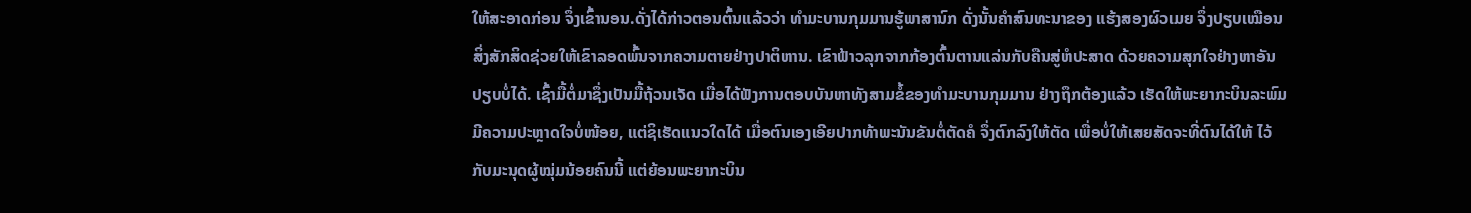ໃຫ້ສະອາດກ່ອນ ຈຶ່ງເຂົ້ານອນ.ດັ່ງໄດ້ກ່າວຕອນຕົ້ນແລ້ວວ່າ ທຳມະບານກຸມມານຮູ້ພາສານົກ ດັ່ງນັ້ນຄຳສົນທະນາຂອງ ແຮ້ງສອງຜົວເມຍ ຈຶ່ງປຽບເໝືອນສິ່ງສັກສິດຊ່ວຍໃຫ້ເຂົາລອດພົ້ນຈາກຄວາມຕາຍຢ່າງປາຕິຫານ. ເຂົາຟ້າວລຸກຈາກກ້ອງຕົ້ນຕານແລ່ນກັບຄືນສູ່ຫໍປະສາດ ດ້ວຍຄວາມສຸກໃຈຢ່າງຫາອັນປຽບບໍ່ໄດ້. ເຊົ້າມື້ຕໍ່ມາຊຶ່ງເປັນມື້ຖ້ວນເຈັດ ເມື່ອໄດ້ຟັງການຕອບບັນຫາທັງສາມຂໍ້ຂອງທຳມະບານກຸມມານ ຢ່າງຖຶກຕ້ອງແລ້ວ ເຮັດໃຫ້ພະຍາກະບິນລະພົມມີຄວາມປະຫຼາດໃຈບໍ່ໜ້ອຍ, ແຕ່ຊິເຮັດແນວໃດໄດ້ ເມື່ອຕົນເອງເອີຍປາກທ້າພະນັນຂັນຕໍ່ຕັດຄໍ ຈຶ່ງຕົກລົງໃຫ້ຕັດ ເພື່ອບໍ່ໃຫ້ເສຍສັດຈະທີ່ຕົນໄດ້ໃຫ້ ໄວ້ກັບມະນຸດຜູ້ໝຸ່ມນ້ອຍຄົນນີ້ ແຕ່ຍ້ອນພະຍາກະບິນ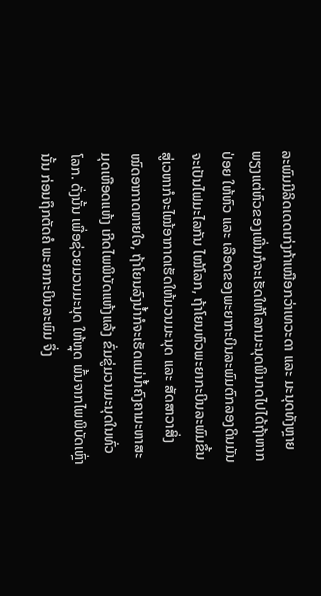ລະພົມມີລິດເດດເກ່ງກ້າເໝືອກວ່າເທວະດາ ແລະ ມະນຸດທັງຫຼາຍ ພຽງແຕ່ຫົວຂອງເພີ່ນກໍຈະເຮັດໃຫ້ໂລກມະນຸດພິນາດໄປໄດ້ຖ້າຫາກປ່ອຍ ໃຫ້ຫົວ ແລະ ເລືອດຂອງພະຍາກະບິນລະພົມຕົກລອງດິນມັນຈະເປັນໄຟມະໄລກັນ ໄໝ້ໂລກ, ຖ້າໂຍນຫົວພະຍາກະບິນລະພົມຂຶ້ນສູ່ເວຫາກໍຈະໄໝ້ອາກາດເຮັດໃຫ້ມວນມະນຸດ ແລະ ສັດສາວາສິ່ງໝົດອາກາດຫາຍໃຈ, ຖ້າໂຍນລົງນໍ້າກໍຈະເຮັດແມ່ນໍ້າຄົງຄາມະຫາສະມຸດເຫືອດແຫ້ງ ເກີດໄພພິບັດແຫ້ງແລ້ງ ຂົ່ມຂູ່ມວນມະນຸດໃນທົ່ວໂລກ. ດັ່ງນັ້ນ ເພື່ອຊ່ວຍມວນມະນຸດ ໃຫ້ຫຼຸດ ພົ້ນຈາກໄພພິບັດເຫຼົ່ານັ້ນ ກ່ອນຖຶກຕັດຄໍ ພະຍາກະບິນລະພົມ ຈຶ່ງ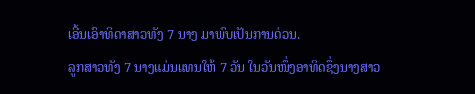ເອີ້ນເອົາທິດາສາວທັງ 7 ນາງ ມາພົບເປັນການດ່ວນ.
ລູກສາວທັງ 7 ນາງແມ່ນແທນໃຫ້ 7 ວັນ ໃນວັນໜຶ່ງອາທິດຊຶ່ງນາງສາວ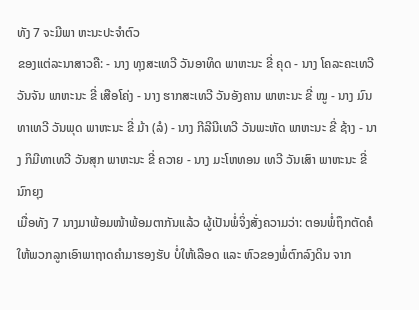ທັງ 7 ຈະມີພາ ຫະນະປະຈຳຕົວ
ຂອງແຕ່ລະນາສາວຄື: - ນາງ ທຸງສະເທວີ ວັນອາທິດ ພາຫະນະ ຂີ່ ຄຸດ - ນາງ ໂຄລະຄະເທວີ ວັນຈັນ ພາຫະນະ ຂີ່ ເສືອໂຄ່ງ - ນາງ ຮາກສະເທວີ ວັນອັງຄານ ພາຫະນະ ຂີ່ ໝູ - ນາງ ມົນທາເທວີ ວັນພຸດ ພາຫະນະ ຂີ່ ມ້າ (ລໍ) - ນາງ ກີລີນີເທວີ ວັນພະຫັດ ພາຫະນະ ຂີ່ ຊ້າງ - ນາງ ກິມີທາເທວີ ວັນສຸກ ພາຫະນະ ຂີ່ ຄວາຍ - ນາງ ມະໂຫທອນ ເທວີ ວັນເສົາ ພາຫະນະ ຂີ່ ນົກຍຸງ
ເມື່ອທັງ 7 ນາງມາພ້ອມໜ້າພ້ອມຕາກັນແລ້ວ ຜູ້ເປັນພໍ່ຈິ່ງສັ່ງຄວາມວ່າ: ຕອນພໍ່ຖຶກຕັດຄໍໃຫ້ພວກລູກເອົາພາຖາດຄຳມາຮອງຮັບ ບໍ່ໃຫ້ເລືອດ ແລະ ຫົວຂອງພໍ່ຕົກລົງດິນ ຈາກ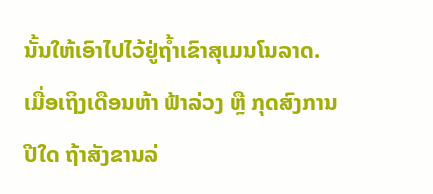ນັ້ນໃຫ້ເອົາໄປໄວ້ຢູ່ຖ້ຳເຂົາສຸເມນໂນລາດ.
ເມື່ອເຖິງເດືອນຫ້າ ຟ້າລ່ວງ ຫຼື ກຸດສົງການປີໃດ ຖ້າສັງຂານລ່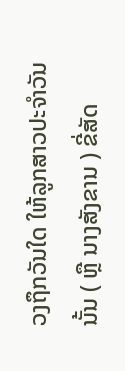ວງຖຶກວັນໃດ ໃຫ້ລູກສາວປະຈຳວັນນັ້ນ ( ຫຼື ນາງສັງຂານ ) ຂີ່ສັດ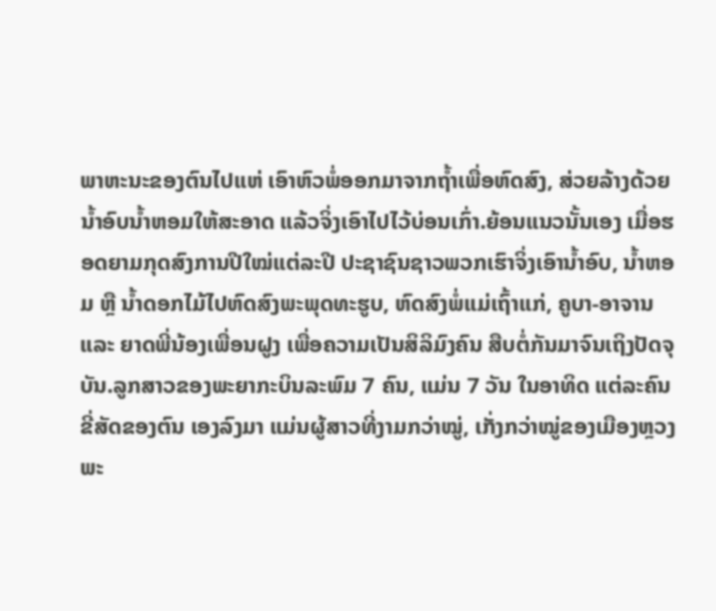ພາຫະນະຂອງຕົນໄປແຫ່ ເອົາຫົວພໍ່ອອກມາຈາກຖໍ້າເພື່ອຫົດສົງ, ສ່ວຍລ້າງດ້ວຍ ນ້ຳອົບນ້ຳຫອມໃຫ້ສະອາດ ແລ້ວຈິ່ງເອົາໄປໄວ້ບ່ອນເກົ່າ.ຍ້ອນແນວນັ້ນເອງ ເມື່ອຮອດຍາມກຸດສົງການປີໃໝ່ແຕ່ລະປີ ປະຊາຊົນຊາວພວກເຮົາຈິ່ງເອົານ້ຳອົບ, ນ້ຳຫອມ ຫຼື ນ້ຳດອກໄມ້ໄປຫົດສົງພະພຸດທະຮູບ, ຫົດສົງພໍ່ແມ່ເຖົ້າແກ່, ຄູບາ-ອາຈານ ແລະ ຍາດພີ່ນ້ອງເພື່ອນຝູງ ເພື່ອຄວາມເປັນສິລິມົງຄົນ ສືບຕໍ່ກັນມາຈົນເຖິງປັດຈຸບັນ.ລູກສາວຂອງພະຍາກະບິນລະພົມ 7 ຄົນ, ແມ່ນ 7 ວັນ ໃນອາທິດ ແຕ່ລະຄົນຂີ່ສັດຂອງຕົນ ເອງລົງມາ ແມ່ນຜູ້ສາວທີ່ງາມກວ່າໝູ່, ເກັ່ງກວ່າໝູ່ຂອງເມືອງຫຼວງພະ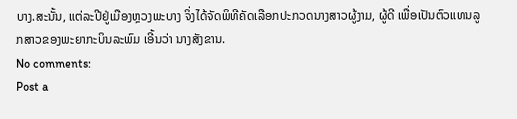ບາງ.ສະນັ້ນ, ແຕ່ລະປີຢູ່ເມືອງຫຼວງພະບາງ ຈິ່ງໄດ້ຈັດພິທີຄັດເລືອກປະກວດນາງສາວຜູ້ງາມ, ຜູ້ດີ ເພື່ອເປັນຕົວແທນລູກສາວຂອງພະຍາກະບິນລະພົມ ເອີ້ນວ່າ ນາງສັງຂານ.
No comments:
Post a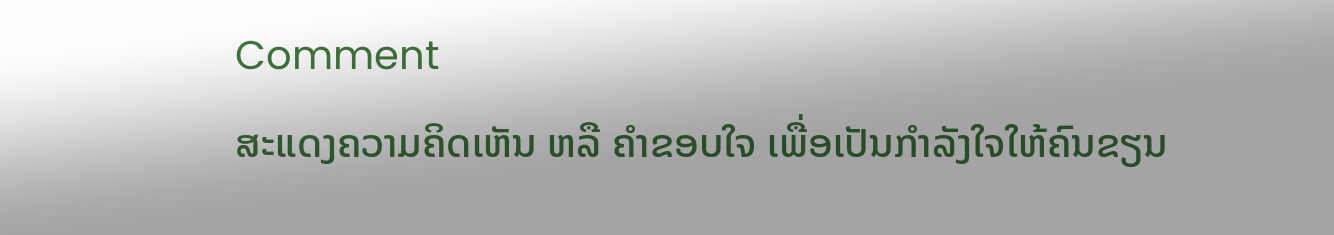Comment
ສະແດງຄວາມຄິດເຫັນ ຫລື ຄຳຂອບໃຈ ເພື່ອເປັນກຳລັງໃຈໃຫ້ຄົນຂຽນ